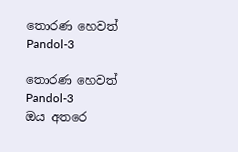තොරණ හෙවත් Pandol-3

තොරණ හෙවත් Pandol-3
ඔය අතරෙ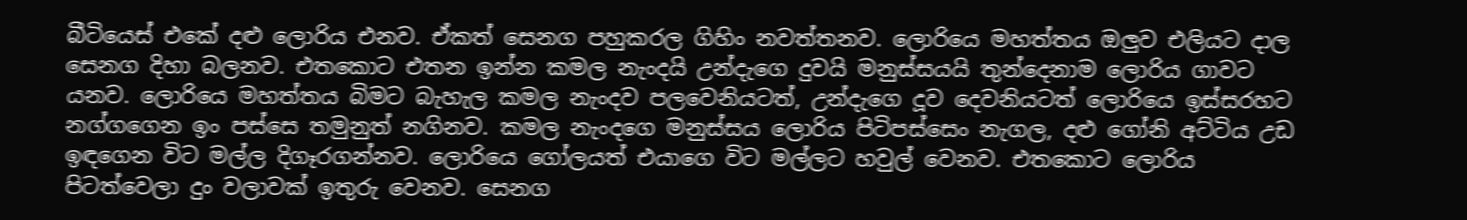බීටියෙස් එකේ දළු ලොරිය එනව. ඒකත් සෙනග පහුකරල ගිහිං නවත්තනව. ලොරියෙ මහත්තය ඔලුව එලියට දාල සෙනග දිහා බලනව. එතකොට එතන ඉන්න කමල නැංදයි උන්දැගෙ දුවයි මනුස්සයයි තුන්දෙනාම ලොරිය ගාවට යනව. ලොරියෙ මහත්තය බිමට බැහැල කමල නැංදව පලවෙනියටත්, උන්දැගෙ දූව දෙවනියටත් ලොරියෙ ඉස්සරහට නග්ගගෙන ඉං පස්සෙ තමුනුත් නගිනව. කමල නැංදගෙ මනුස්සය ලොරිය පිටිපස්සෙං නැගල, දළු ගෝනි අට්ටිය උඩ ඉඳගෙන විට මල්ල දිගෑරගන්නව. ලොරියෙ ගෝලයත් එයාගෙ විට මල්ලට හවුල් වෙනව. එතකොට ලොරිය පිටත්වෙලා දුං වලාවක් ඉතුරු වෙනව. සෙනග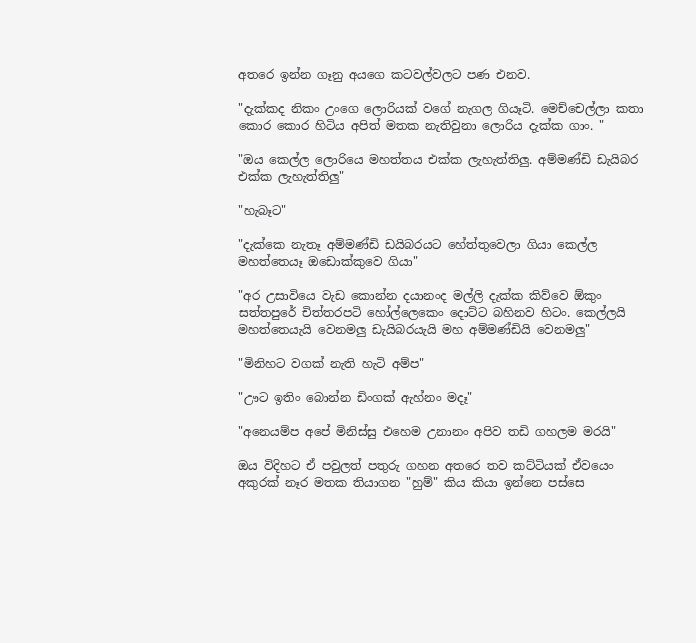අතරෙ ඉන්න ගෑනු අයගෙ කටවල්වලට පණ එනව.

"දැක්කද නිකං උංගෙ ලොරියක් වගේ නැගල ගියෑටි. මෙච්චෙල්ලා කතා කොර කොර හිටිය අපිත් මතක නැතිවුනා ලොරිය දැක්ක ගාං. "

"ඔය කෙල්ල ලොරියෙ මහත්තය එක්ක ලැහැත්තිලු. අම්මණ්ඩි ඩැයිබර එක්ක ලැහැත්තිලු"

"හැබෑට"

"දැක්කෙ නැතෑ අම්මණ්ඩි ඩයිබරයට හේත්තුවෙලා ගියා කෙල්ල මහත්තෙයෑ ඔඩොක්කුවෙ ගියා"

"අර උසාවියෙ වැඩ කොන්න දයානංද මල්ලි දැක්ක කිව්වෙ ඕකුං සත්තපුරේ චිත්තරපටි හෝල්ලෙකෙං දොට්ට බහිනව හිටං. කෙල්ලයි මහත්තෙයැයි වෙනමලු ඩැයිබරයැයි මහ අම්මණ්ඩියි වෙනමලු"

"මිනිහට වගක් නැති හැටි අම්ප"

"ඌට ඉතිං බොන්න ඩිංගක් ඇහ්නං මදෑ"

"අනෙයම්ප අපේ මිනිස්සු එහෙම උනානං අපිව තඩි ගහලම මරයි"

ඔය විදිහට ඒ පවුලත් පතුරු ගහන අතරෙ තව කට්ටියක් ඒවයෙං අකුරක් නෑර මතක තියාගන "හුම්" කිය කියා ඉන්නෙ පස්සෙ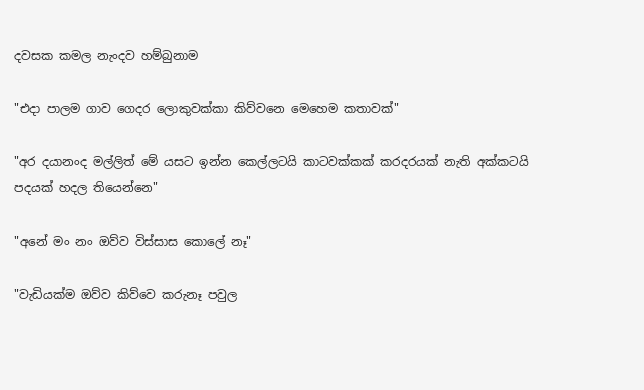දවසක කමල නැංදව හම්බුනාම

"එදා පාලම ගාව ගෙදර ලොකුවක්කා කිව්වනෙ මෙහෙම කතාවක්"

"අර දයානංද මල්ලිත් මේ යසට ඉන්න කෙල්ලටයි කාටවක්කක් කරදරයක් නැති අක්කටයි පදයක් හදල තියෙන්නෙ"

"අනේ මං නං ඔව්ව විස්සාස කොලේ නෑ"

"වැඩියක්ම ඔව්ව කිව්වෙ කරුනෑ පවුල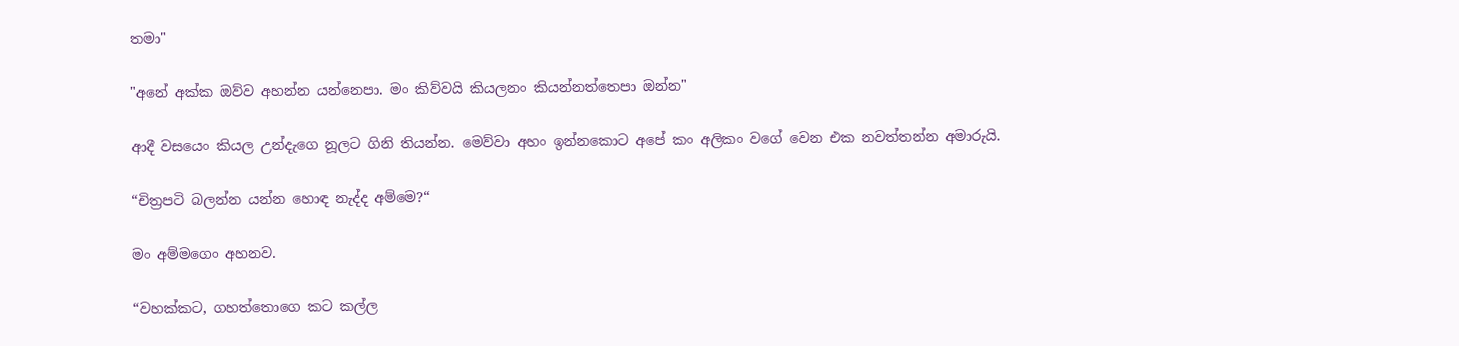තමා"

"අනේ අක්ක ඔව්ව අහන්න යන්නෙපා. මං කිව්වයි කියලනං කියන්නත්තෙපා ඔන්න"

ආදී වසයෙං කියල උන්දැගෙ නූලට ගිනි තියන්න. මෙව්වා අහං ඉන්නකොට අපේ කං අලිකං වගේ වෙන එක නවත්තන්න අමාරුයි.

“චිත්‍රපටි බලන්න යන්න හොඳ නැද්ද අම්මෙ?“

මං අම්මගෙං අහනව.

“වහක්කට, ගහත්තොගෙ කට කල්ල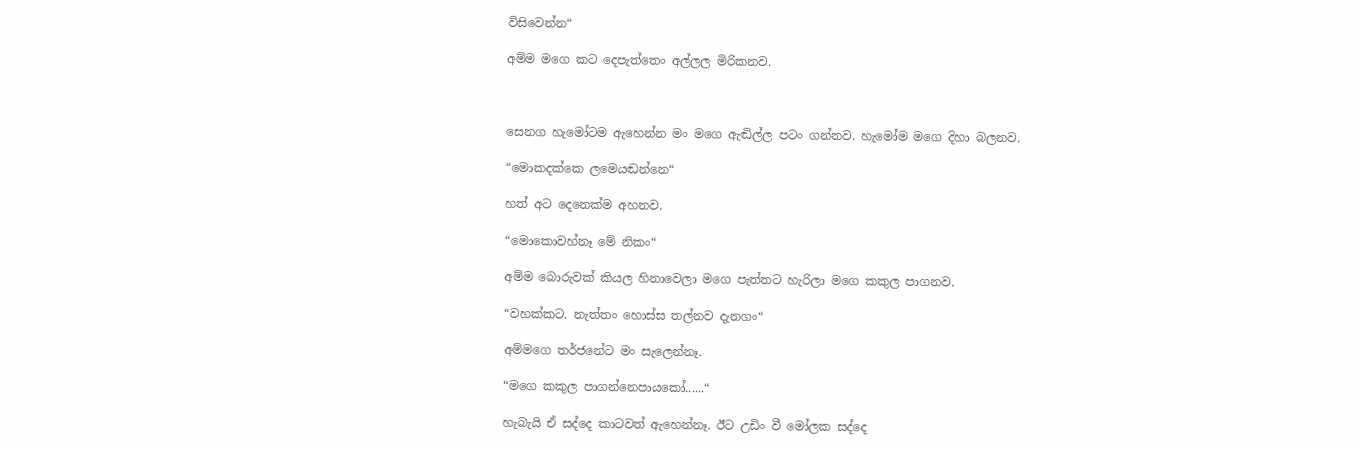විසිවෙන්න“

අම්ම මගෙ කට දෙපැත්තෙං අල්ලල මිරිකනව.



සෙනග හැමෝටම ඇහෙන්න මං මගෙ ඇඬිල්ල පටං ගන්නව. හැමෝම මගෙ දිහා බලනව.

“මොකදක්කෙ ලමෙයඬන්නෙ“

හත් අට දෙනෙක්ම අහනව.

“මොකොවහ්නෑ මේ නිකං“

අම්ම බොරුවක් කියල හිනාවෙලා මගෙ පැත්තට හැරිලා මගෙ කකුල පාගනව.

“වහක්කට. නැත්තං හොස්ස තල්නව දැනගං“

අම්මගෙ තර්ජනේට මං සැලෙන්නෑ.

“මගෙ කකුල පාගන්නෙපායකෝ......“

හැබැයි ඒ සද්දෙ කාටවත් ඇහෙන්නෑ. ඊට උඩිං වී මෝලක සද්දෙ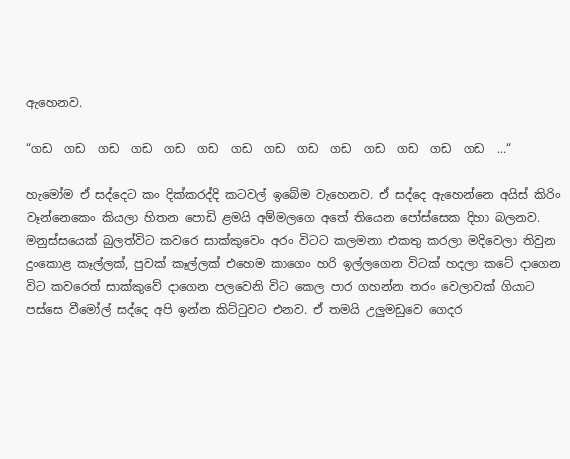ඇහෙනව.

“ගඩ  ගඩ  ගඩ  ගඩ  ගඩ  ගඩ  ගඩ  ගඩ  ගඩ  ගඩ  ගඩ  ගඩ  ගඩ  ගඩ  ...“

හැමෝම ඒ සද්දෙට කං දික්කරද්දි කටවල් ඉබේම වැහෙනව. ඒ සද්දෙ ඇහෙන්නෙ අයිස් කිරිං වෑන්නෙකෙං කියලා හිතන පොඩි ළමයි අම්මලගෙ අතේ තියෙන පෝස්සෙක දිහා බලනව. මනුස්සයෙක් බුලත්විට කවරෙ සාක්කුවෙං අරං විටට කලමනා එකතු කරලා මදිවෙලා තිවුන දුංකොළ කෑල්ලක්, පුවක් කෑල්ලක් එහෙම කාගෙං හරි ඉල්ලගෙන විටක් හදලා කටේ දාගෙන විට කවරෙත් සාක්කුවේ දාගෙන පලවෙනි විට කෙල පාර ගහන්න තරං වෙලාවක් ගියාට පස්සෙ වීමෝල් සද්දෙ අපි ඉන්න කිට්ටුවට එනව. ඒ තමයි උලුමඩුවෙ ගෙදර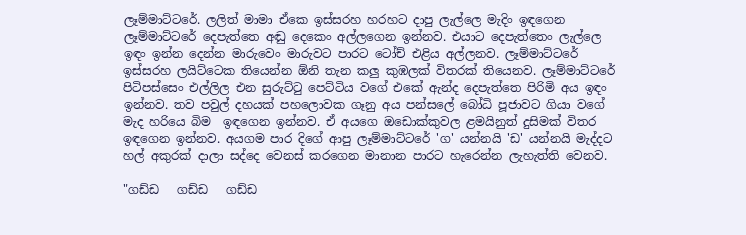ලෑම්මාට්ටරේ. ලලිත් මාමා ඒකෙ ඉස්සරහ හරහට දාපු ලැල්ලෙ මැදිං ඉඳගෙන ලෑම්මාට්ටරේ දෙපැත්තෙ අඬු දෙකෙං අල්ලගෙන ඉන්නව. එයාට දෙපැත්තෙං ලැල්ලෙ ඉඳං ඉන්න දෙන්න මාරුවෙං මාරුවට පාරට ටෝච් එළිය අල්ලනව. ලෑම්මාට්ටරේ ඉස්සරහ ලයිට්ටෙක තියෙන්න ඕනි තැන කලු කුඹලක් විතරක් තියෙනව. ලෑම්මාට්ටරේ පිටිපස්සෙං එල්ලිල එන සුරුට්ටු පෙට්ටිය වගේ එකේ ඇන්ද දෙපැත්තෙ පිරිමි අය ඉඳං ඉන්නව. තව පවුල් දහයක් පහලොවක ගෑනු අය පන්සලේ බෝධි පූජාවට ගියා වගේ මැද හරියෙ බිම  ඉඳගෙන ඉන්නව. ඒ අයගෙ ඔඩොක්කුවල ළමයිනුත් දුසිමක් විතර ඉඳගෙන ඉන්නව. අයගම පාර දිගේ ආපු ලෑම්මාට්ටරේ 'ග' යන්නයි 'ඩ' යන්නයි මැද්දට හල් අකුරක් දාලා සද්දෙ වෙනස් කරගෙන මානාන පාරට හැරෙන්න ලැහැත්ති වෙනව.

"ගඩ්ඩ   ගඩ්ඩ   ගඩ්ඩ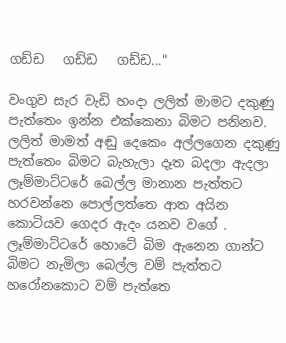ගඩ්ඩ   ගඩ්ඩ   ගඩ්ඩ..."

වංගුව සැර වැඩි හංදා ලලිත් මාමට දකුණු පැත්තෙං ඉන්න එක්කෙනා බිමට පනිනව. ලලිත් මාමත් අඬු දෙකෙං අල්ලගෙන දකුණු පැත්තෙං බිමට බැහැලා දෑත බදලා ඇදලා ලෑම්මාට්ටරේ බෙල්ල මානාන පැත්තට හරවන්නෙ පොල්ලත්තෙ ආත අයින කොටියව ගෙදර ඇදං යනව වගේ . ලෑම්මාට්ටරේ හොටේ බිම ඇනෙන ගාන්ට බිමට නැමිලා බෙල්ල වම් පැත්තට හරෝනකොට වම් පැත්තෙ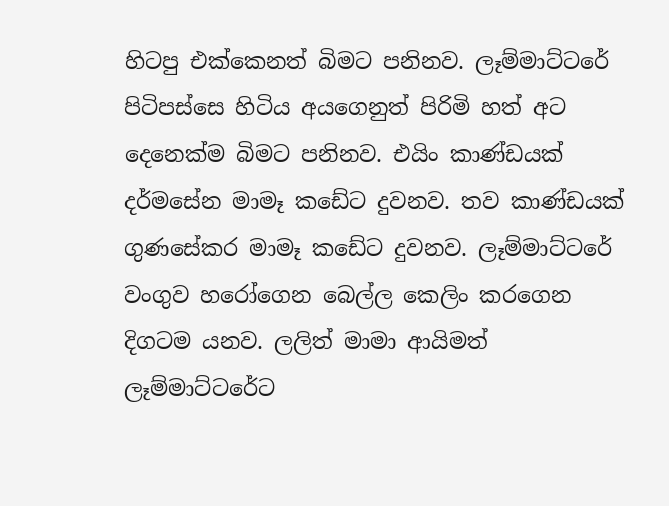හිටපු එක්කෙනත් බිමට පනිනව. ලෑම්මාට්ටරේ පිටිපස්සෙ හිටිය අයගෙනුත් පිරිමි හත් අට දෙනෙක්ම බිමට පනිනව. එයිං කාණ්ඩයක් දර්මසේන මාමෑ කඩේට දුවනව. තව කාණ්ඩයක් ගුණසේකර මාමෑ කඩේට දුවනව. ලෑම්මාට්ටරේ වංගුව හරෝගෙන බෙල්ල කෙලිං කරගෙන දිගටම යනව. ලලිත් මාමා ආයිමත් ලෑම්මාට්ටරේට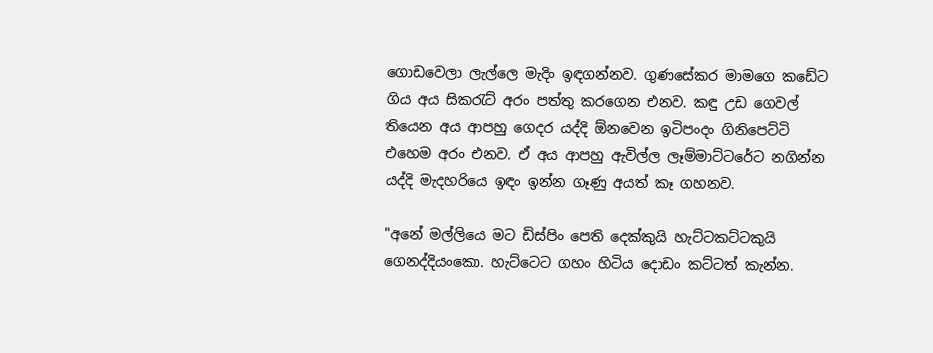ගොඩවෙලා ලැල්ලෙ මැදිං ඉඳගන්නව. ගුණසේකර මාමගෙ කඩේට ගිය අය සිකරැට් අරං පත්තු කරගෙන එනව. කඳු උඩ ගෙවල් තියෙන අය ආපහු ගෙදර යද්දි ඕනවෙන ඉටිපංදං ගිනිපෙට්ටි එහෙම අරං එනව. ඒ අය ආපහු ඇවිල්ල ලෑම්මාට්ටරේට නගින්න යද්දි මැදහරියෙ ඉඳං ඉන්න ගෑණු අයත් කෑ ගහනව.

"අනේ මල්ලියෙ මට ඩිස්පිං පෙති දෙක්කුයි හැට්ටකට්ටකුයි ගෙනද්දියංකො. හැට්ටෙට ගහං හිටිය දොඩං කට්ටත් කැන්න.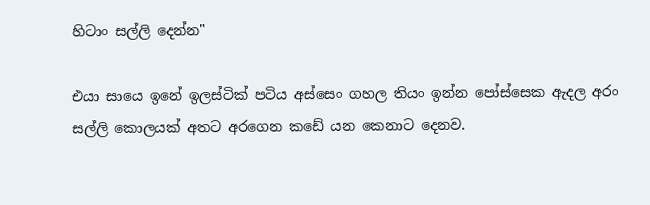හිටාං සල්ලි දෙන්න"

එයා සායෙ ඉනේ ඉලස්ටික් පටිය අස්සෙං ගහල තියං ඉන්න පෝස්සෙක ඇදල අරං සල්ලි කොලයක් අතට අරගෙන කඩේ යන කෙනාට දෙනව.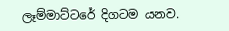ලෑම්මාට්ටරේ දිගටම යනව.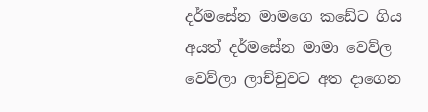දර්මසේන මාමගෙ කඩේට ගිය අයත් දර්මසේන මාමා වෙව්ල වෙව්ලා ලාච්චුවට අත දාගෙන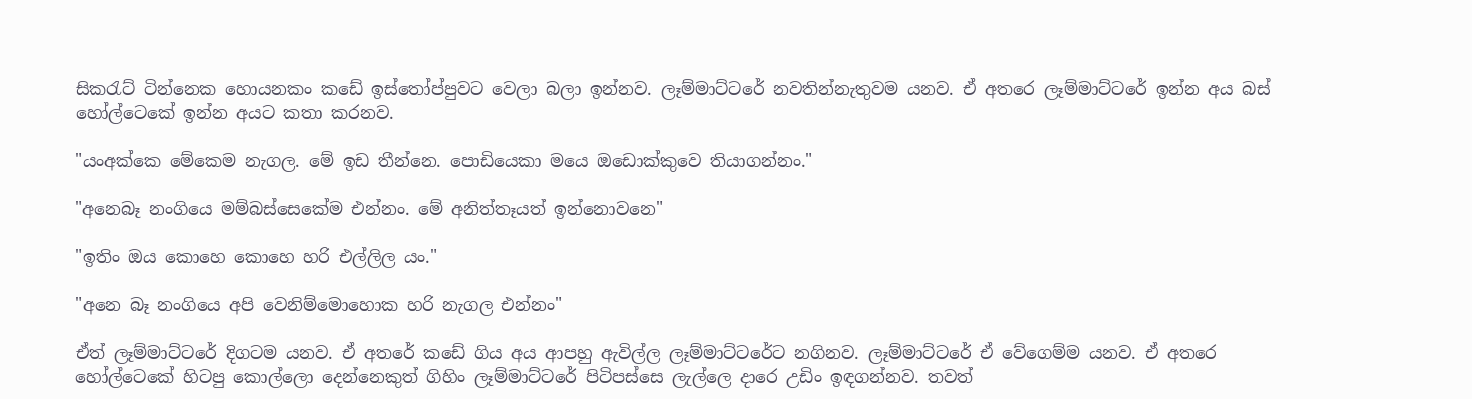සිකරැට් ටින්නෙක හොයනකං කඩේ ඉස්තෝප්පුවට වෙලා බලා ඉන්නව. ලෑම්මාට්ටරේ නවතින්නැතුවම යනව. ඒ අතරෙ ලෑම්මාට්ටරේ ඉන්න අය බස් හෝල්ටෙකේ ඉන්න අයට කතා කරනව.

"යංඅක්කෙ මේකෙම නැගල. මේ ඉඩ තීන්නෙ. පොඩියෙකා මයෙ ඔඩොක්කුවෙ තියාගන්නං."

"අනෙබෑ නංගියෙ මම්බස්සෙකේම එන්නං. මේ අනිත්තෑයත් ඉන්නොවනෙ"

"ඉතිං ඔය කොහෙ කොහෙ හරි එල්ලිල යං."

"අනෙ බෑ නංගියෙ අපි වෙනිම්මොහොක හරි නැගල එන්නං"

ඒත් ලෑම්මාට්ටරේ දිගටම යනව. ඒ අතරේ කඩේ ගිය අය ආපහු ඇවිල්ල ලෑම්මාට්ටරේට නගිනව. ලෑම්මාට්ටරේ ඒ වේගෙම්ම යනව. ඒ අතරෙ හෝල්ටෙකේ හිටපු කොල්ලො දෙන්නෙකුත් ගිහිං ලෑම්මාට්ටරේ පිටිපස්සෙ ලැල්ලෙ දාරෙ උඩිං ඉඳගන්නව. තවත්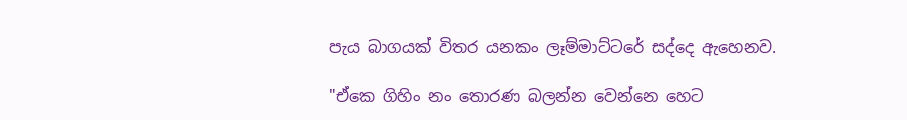පැය බාගයක් විතර යනකං ලෑම්මාට්ටරේ සද්දෙ ඇහෙනව.

"ඒකෙ ගිහිං නං තොරණ බලන්න වෙන්නෙ හෙට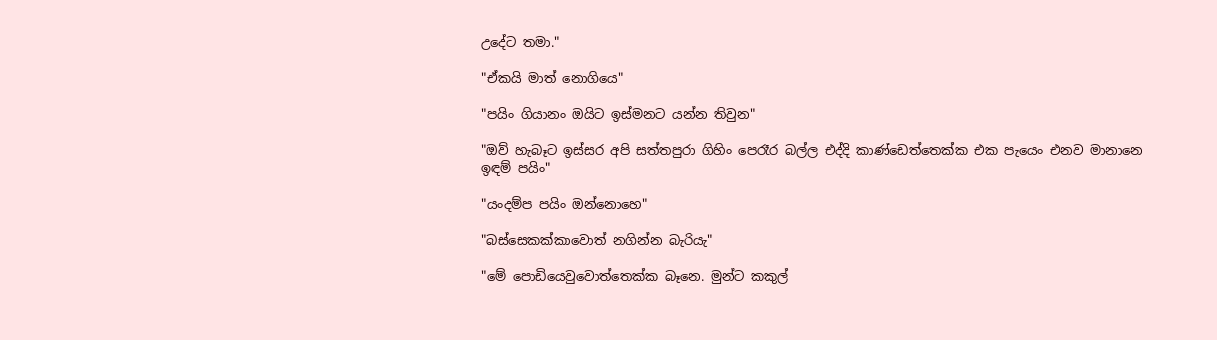උදේට තමා."

"ඒකයි මාත් නොගියෙ"

"පයිං ගියානං ඔයිට ඉස්මනට යන්න තිවුන"

"ඔව් හැබෑට ඉස්සර අපි සත්තපුරා ගිහිං පෙරෑර බල්ල එද්දි කාණ්ඩෙත්තෙක්ක එක පැයෙං එනව මානානෙ ඉඳම් පයිං"

"යංදම්ප පයිං ඔන්නොහෙ"

"බස්සෙකක්කාවොත් නගින්න බැරියැ"

"මේ පොඩියෙවුවොත්තෙක්ක බෑනෙ. මුන්ට කකුල්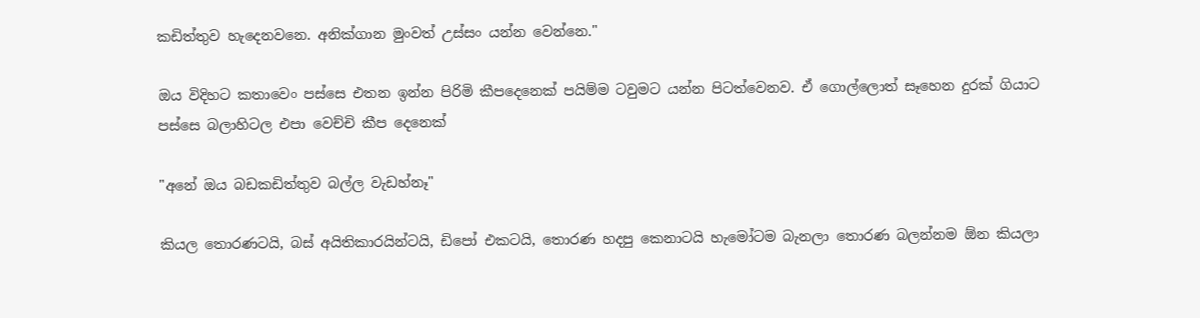කඩිත්තුව හැදෙනවනෙ. අනික්ගාන මුංවත් උස්සං යන්න වෙන්නෙ."

ඔය විදිහට කතාවෙං පස්සෙ එතන ඉන්න පිරිමි කීපදෙනෙක් පයිම්ම ටවුමට යන්න පිටත්වෙනව. ඒ ගොල්ලොත් සෑහෙන දුරක් ගියාට පස්සෙ බලාහිටල එපා වෙච්චි කීප දෙනෙක්

"අනේ ඔය බඩකඩිත්තුව බල්ල වැඩහ්නෑ"

කියල තොරණටයි, බස් අයිතිකාරයින්ටයි, ඩිපෝ එකටයි, තොරණ හදපු කෙනාටයි හැමෝටම බැනලා තොරණ බලන්නම ඕන කියලා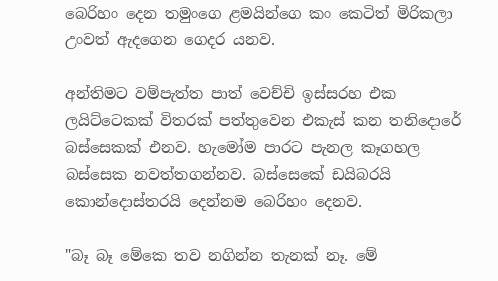බෙරිහං දෙන තමුංගෙ ළමයින්ගෙ කං කෙටිත් මිරිකලා උංවත් ඇදගෙන ගෙදර යනව.

අන්තිමට වම්පැත්ත පාත් වෙච්චි ඉස්සරහ එක ලයිට්ටෙකක් විතරක් පත්තුවෙන එකැස් කන තනිදොරේ බස්සෙකක් එනව. හැමෝම පාරට පැනල කෑගහල බස්සෙක නවත්තගන්නව. බස්සෙකේ ඩයිබරයි කොන්දොස්තරයි දෙන්නම බෙරිහං දෙනව.

"බෑ බෑ මේකෙ තව නගින්න තැනක් නෑ. මේ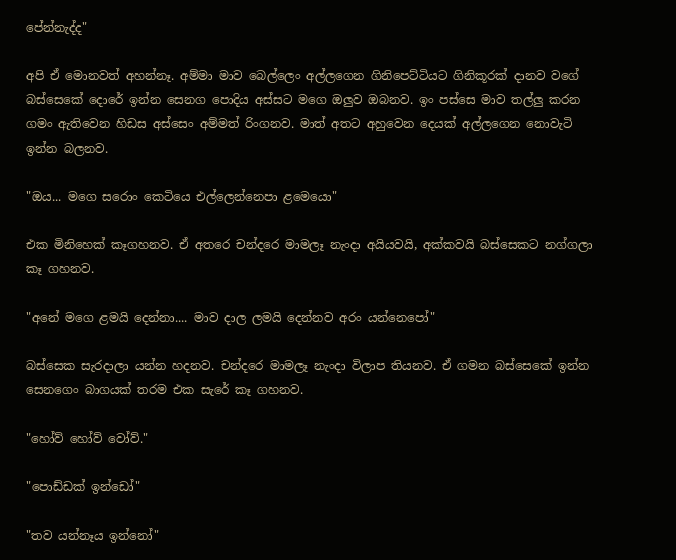පේන්නැද්ද"

අපි ඒ මොනවත් අහන්නෑ. අම්මා මාව බෙල්ලෙං අල්ලගෙන ගිනිපෙට්ටියට ගිනිකූරක් දානව වගේ  බස්සෙකේ දොරේ ඉන්න සෙනග පොදිය අස්සට මගෙ ඔලුව ඔබනව. ඉං පස්සෙ මාව තල්ලු කරන ගමං ඇතිවෙන හිඩස අස්සෙං අම්මත් රිංගනව. මාත් අතට අහුවෙන දෙයක් අල්ලගෙන නොවැටි ඉන්න බලනව.

"ඔය... මගෙ සරොං කෙටියෙ එල්ලෙන්නෙපා ළමෙයො"

එක මිනිහෙක් කෑගහනව. ඒ අතරෙ චන්දරෙ මාමලෑ නැංදා අයියවයි, අක්කවයි බස්සෙකට නග්ගලා කෑ ගහනව.

"අනේ මගෙ ළමයි දෙන්නා.... මාව දාල ලමයි දෙන්නව අරං යන්නෙපෝ"

බස්සෙක සැරදාලා යන්න හදනව. චන්දරෙ මාමලෑ නැංදා විලාප තියනව. ඒ ගමන බස්සෙකේ ඉන්න සෙනගෙං බාගයක් තරම එක සැරේ කෑ ගහනව.

"හෝව් හෝව් වෝව්."

"පොඩ්ඩක් ඉන්ඩෝ"

"තව යන්නෑය ඉන්නෝ"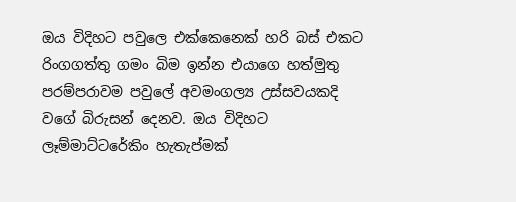ඔය විදිහට පවුලෙ එක්කෙනෙක් හරි බස් එකට රිංගගත්තු ගමං බිම ඉන්න එයාගෙ හත්මුතු පරම්පරාවම පවුලේ අවමංගල්‍ය උස්සවයකදි වගේ බිරුසන් දෙනව. ඔය විදිහට ලෑම්මාට්ටරේකිං හැතැප්මක්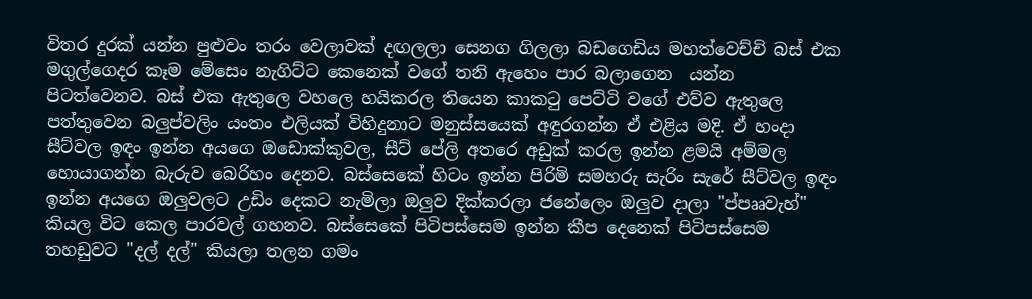විතර දුරක් යන්න පුළුවං තරං වෙලාවක් දඟලලා සෙනග ගිලලා බඩගෙඩිය මහත්වෙච්චි බස් එක මගුල්ගෙදර කෑම මේසෙං නැගිට්ට කෙනෙක් වගේ තනි ඇහෙං පාර බලාගෙන  යන්න පිටත්වෙනව. බස් එක ඇතුලෙ වහලෙ හයිකරල තියෙන කාකටු පෙට්ටි වගේ එව්ව ඇතුලෙ පත්තුවෙන බලුප්වලිං යංතං එලියක් විහිදුනාට මනුස්සයෙක් අඳුරගන්න ඒ එළිය මදි. ඒ හංදා සීට්වල ඉඳං ඉන්න අයගෙ ඔඩොක්කුවල, සීට් පේලි අතරෙ අඩුක් කරල ඉන්න ළමයි අම්මල හොයාගන්න බැරුව බෙරිහං දෙනව. බස්සෙකේ හිටං ඉන්න පිරිමි සමහරු සැරිං සැරේ සීට්වල ඉඳං ඉන්න අයගෙ ඔලුවලට උඩිං දෙකට නැමිලා ඔලුව දික්කරලා ජනේලෙං ඔලුව දාලා "ප්පෲවැහ්" කියල විට කෙල පාරවල් ගහනව. බස්සෙකේ පිටිපස්සෙම ඉන්න කීප දෙනෙක් පිටිපස්සෙම තහඩුවට "දල් දල්" කියලා තලන ගමං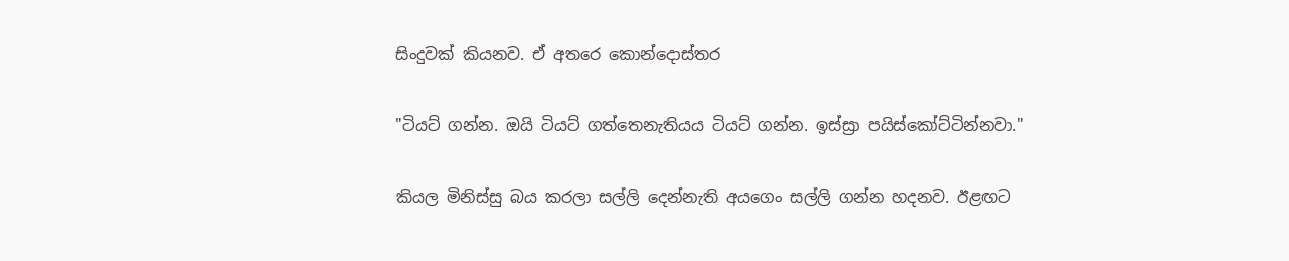සිංදුවක් කියනව. ඒ අතරෙ කොන්දොස්තර

"ටියට් ගන්න. ඔයි ටියට් ගත්තෙනැතියය ටියට් ගන්න. ඉස්ස්‍රා පයිස්කෝට්ටින්නවා."

කියල මිනිස්සු බය කරලා සල්ලි දෙන්නැති අයගෙං සල්ලි ගන්න හදනව. ඊළඟට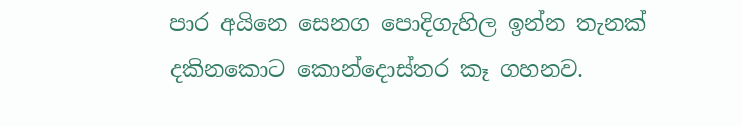පාර අයිනෙ සෙනග පොදිගැහිල ඉන්න තැනක් දකිනකොට කොන්දොස්තර කෑ ගහනව.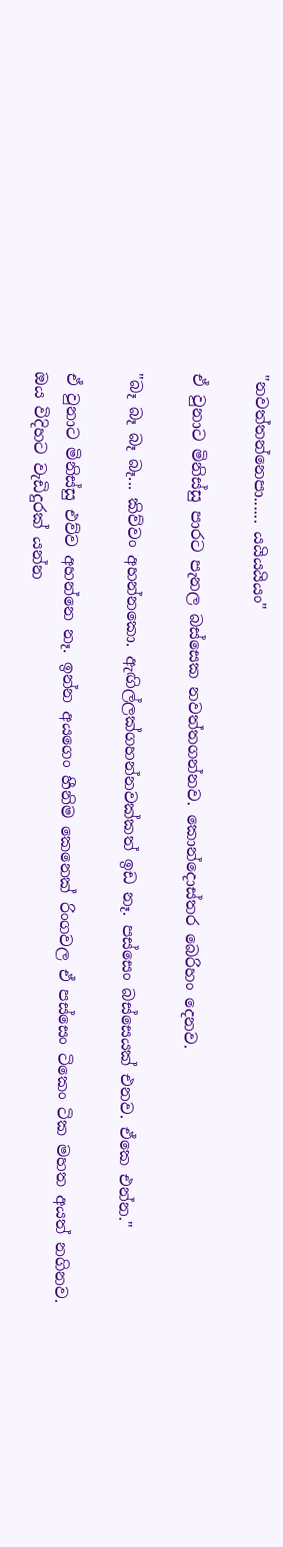"නවත්තන්නෙපා...... යයියයියං"

ඒ වුනාට මිනිස්සු පාරට පැනල බස්සෙක නවත්තගන්නව. කොන්දොස්තර බෙරිහං දෙනව.

"බෑ බෑ බෑ බෑ... කිව්වං අහන්නකො. ඇඟිල්ලක්ගහන්නවක්කත් ඉඩ නෑ. පස්සෙං බස්සෙයක් එනව. ඒකෙ එන්න."

ඒ වුනාට මිනිස්සු එව්ව අහන්නෙ නෑ. ඉන්න අයගෙං හීනිම කෙනෙක් රිංගවල ඒ පස්සෙං ටිකෙං ටික මහත අයත් නගිනව. ඔය විදිහට වැඩිදුරක් යන්න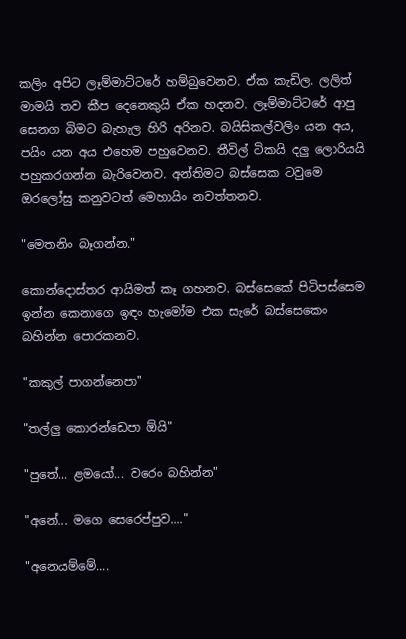කලිං අපිට ලෑම්මාට්ටරේ හම්බුවෙනව. ඒක කැඩිල. ලලිත් මාමයි තව කීප දෙනෙකුයි ඒක හදනව. ලෑම්මාට්ටරේ ආපු සෙනග බිමට බැහැල හිරි අරිනව. බයිසිකල්වලිං යන අය, පයිං යන අය එහෙම පහුවෙනව. තීවිල් ටිකයි දලු ලොරියයි පහුකරගන්න බැරිවෙනව. අන්තිමට බස්සෙක ටවුමෙ ඔරලෝසු කනුවටත් මෙහායිං නවත්තනව.

"මෙතනිං බෑගන්න."

කොන්දොස්තර ආයිමත් කෑ ගහනව. බස්සෙකේ පිටිපස්සෙම ඉන්න කෙනාගෙ ඉඳං හැමෝම එක සැරේ බස්සෙකෙං බහින්න පොරකනව.

"කකුල් පාගන්නෙපා"

"තල්ලු කොරන්ඩෙපා ඕයි"

"පුතේ... ළමයෝ... වරෙං බහින්න"

"අනේ... මගෙ සෙරෙප්පුව...."

"අනෙයම්මේ....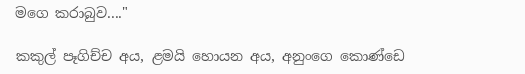මගෙ කරාබුව...."

කකුල් පෑගිච්ච අය, ළමයි හොයන අය, අනුංගෙ කොණ්ඩෙ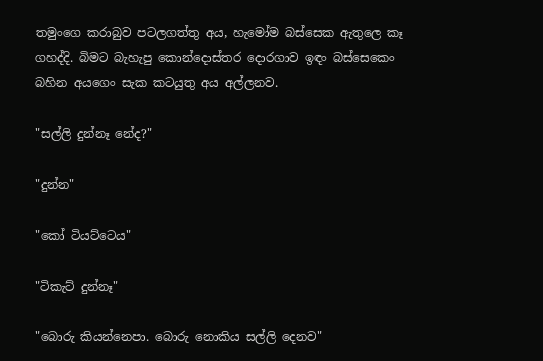තමුංගෙ කරාබුව පටලගත්තු අය, හැමෝම බස්සෙක ඇතුලෙ කෑ ගහද්දි. බිමට බැහැපු කොන්දොස්තර දොරගාව ඉඳං බස්සෙකෙං බහින අයගෙං සැක කටයුතු අය අල්ලනව.

"සල්ලි දුන්නෑ නේද?"

"දුන්න"

"කෝ ටියට්ටෙය"

"ටිකැට් දුන්නෑ"

"බොරු කියන්නෙපා. බොරු නොකිය සල්ලි දෙනව"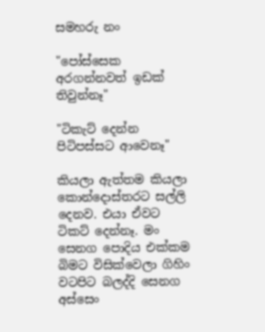සමහරු නං

"පෝස්සෙක අරගන්නවත් ඉඩක් තිවුන්නෑ"

"ටිකැට් දෙන්න පිටිපස්සට ආවෙනෑ"

කියලා ඇත්තම කියලා කොන්දොස්තරට සල්ලි දෙනව. එයා ඒවට ටිකට් දෙන්නෑ. මං සෙනග පොදිය එක්කම බිමට විසික්වෙලා ගිහිං වටපිට බලද්දි සෙනග අස්සෙං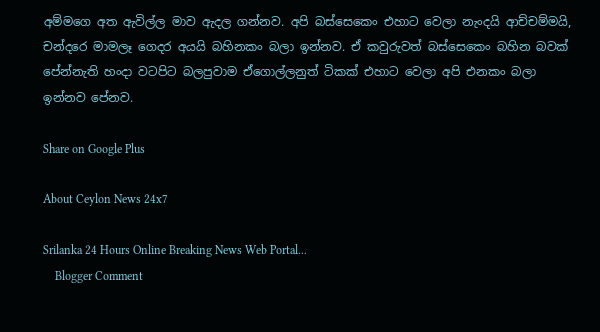අම්මගෙ අත ඇවිල්ල මාව ඇදල ගන්නව. අපි බස්සෙකෙං එහාට වෙලා නැංදයි ආච්චම්මයි, චන්දරෙ මාමලෑ ගෙදර අයයි බහිනකං බලා ඉන්නව. ඒ කවුරුවත් බස්සෙකෙං බහින බවක් පේන්නැති හංදා වටපිට බලපුවාම ඒගොල්ලනුත් ටිකක් එහාට වෙලා අපි එනකං බලා ඉන්නව පේනව.

Share on Google Plus

About Ceylon News 24x7

Srilanka 24 Hours Online Breaking News Web Portal...
    Blogger Comment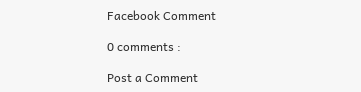Facebook Comment

0 comments :

Post a Comment